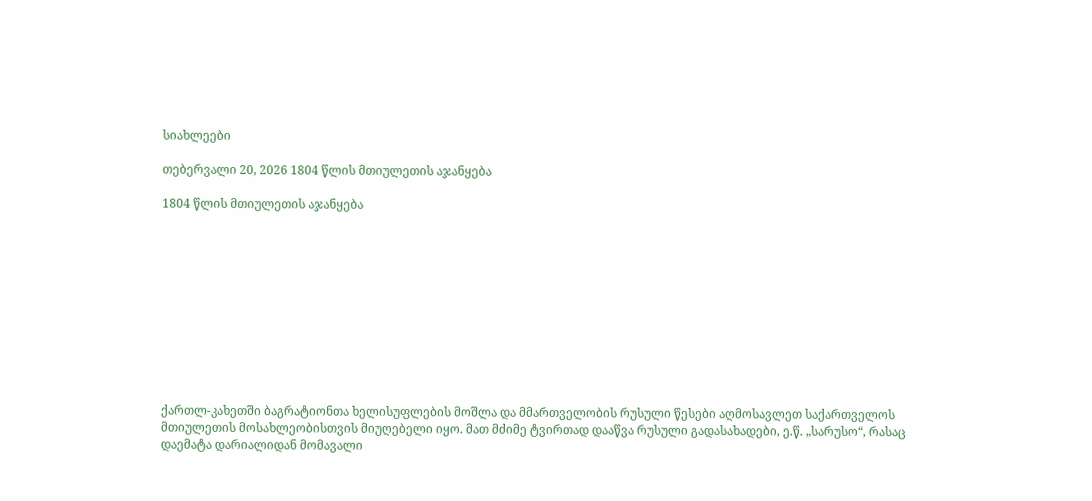სიახლეები

თებერვალი 20, 2026 1804 წლის მთიულეთის აჯანყება

1804 წლის მთიულეთის აჯანყება











ქართლ-კახეთში ბაგრატიონთა ხელისუფლების მოშლა და მმართველობის რუსული წესები აღმოსავლეთ საქართველოს მთიულეთის მოსახლეობისთვის მიუღებელი იყო. მათ მძიმე ტვირთად დააწვა რუსული გადასახადები, ე.წ. „სარუსო“, რასაც დაემატა დარიალიდან მომავალი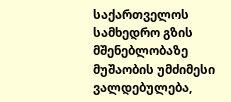საქართველოს სამხედრო გზის მშენებლობაზე მუშაობის უმძიმესი ვალდებულება,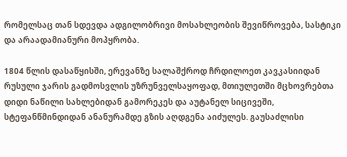რომელსაც თან სდევდა ადგილობრივი მოსახლეობის შევიწროვება, სასტიკი და არაადამიანური მოპყრობა.

1804 წლის დასაწყისში, ერევანზე სალაშქროდ ჩრდილოეთ კავკასიიდან რუსული ჯარის გადმოსვლის უზრუნველსაყოფად, მთიულეთში მცხოვრებთა დიდი ნაწილი სახლებიდან გამორეკეს და აუტანელ სიცივეში, სტეფანწმინდიდან ანანურამდე გზის აღდგენა აიძულეს. გაუსაძლისი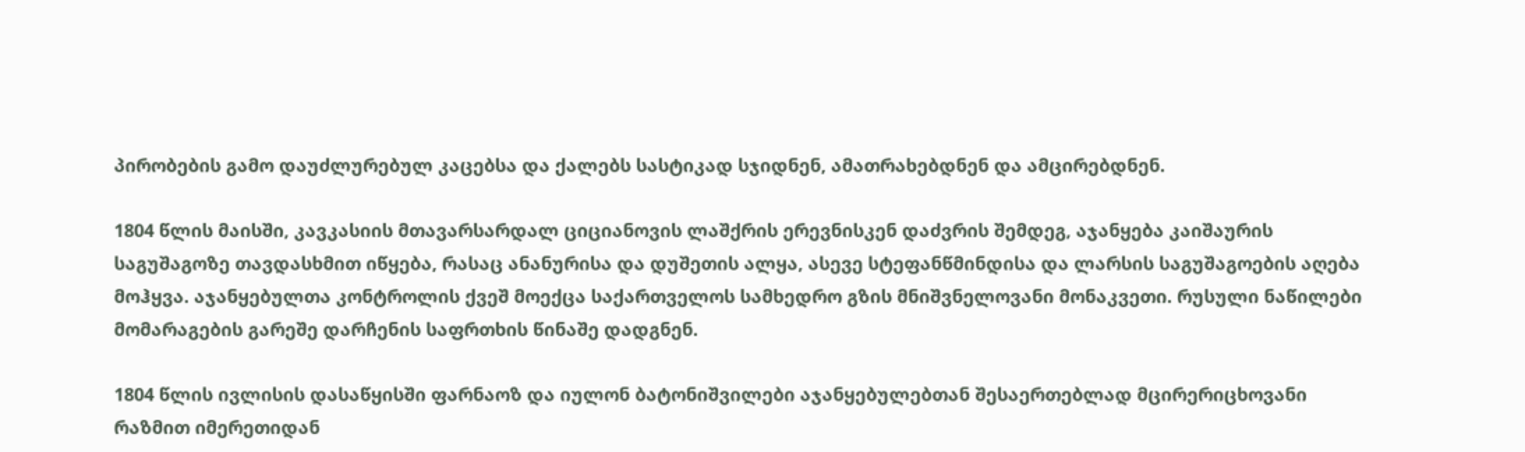პირობების გამო დაუძლურებულ კაცებსა და ქალებს სასტიკად სჯიდნენ, ამათრახებდნენ და ამცირებდნენ.

1804 წლის მაისში, კავკასიის მთავარსარდალ ციციანოვის ლაშქრის ერევნისკენ დაძვრის შემდეგ, აჯანყება კაიშაურის საგუშაგოზე თავდასხმით იწყება, რასაც ანანურისა და დუშეთის ალყა, ასევე სტეფანწმინდისა და ლარსის საგუშაგოების აღება მოჰყვა. აჯანყებულთა კონტროლის ქვეშ მოექცა საქართველოს სამხედრო გზის მნიშვნელოვანი მონაკვეთი. რუსული ნაწილები მომარაგების გარეშე დარჩენის საფრთხის წინაშე დადგნენ.

1804 წლის ივლისის დასაწყისში ფარნაოზ და იულონ ბატონიშვილები აჯანყებულებთან შესაერთებლად მცირერიცხოვანი რაზმით იმერეთიდან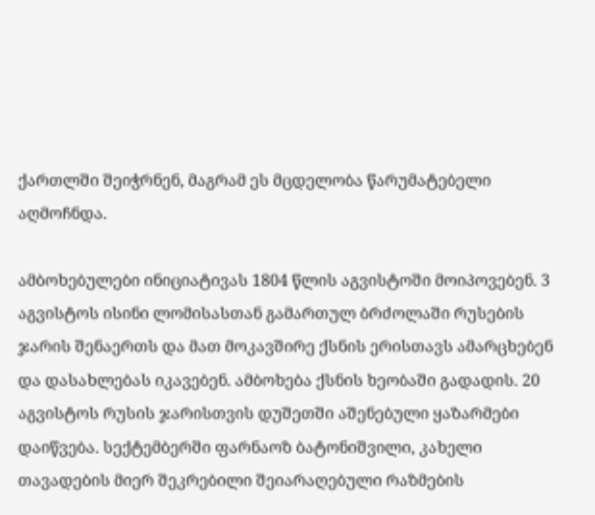ქართლში შეიჭრნენ, მაგრამ ეს მცდელობა წარუმატებელი აღმოჩნდა.

ამბოხებულები ინიციატივას 1804 წლის აგვისტოში მოიპოვებენ. 3 აგვისტოს ისინი ლომისასთან გამართულ ბრძოლაში რუსების ჯარის შენაერთს და მათ მოკავშირე ქსნის ერისთავს ამარცხებენ და დასახლებას იკავებენ. ამბოხება ქსნის ხეობაში გადადის. 20 აგვისტოს რუსის ჯარისთვის დუშეთში აშენებული ყაზარმები დაიწვება. სექტემბერში ფარნაოზ ბატონიშვილი, კახელი თავადების მიერ შეკრებილი შეიარაღებული რაზმების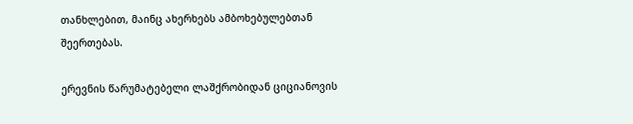თანხლებით, მაინც ახერხებს ამბოხებულებთან შეერთებას.

ერევნის წარუმატებელი ლაშქრობიდან ციციანოვის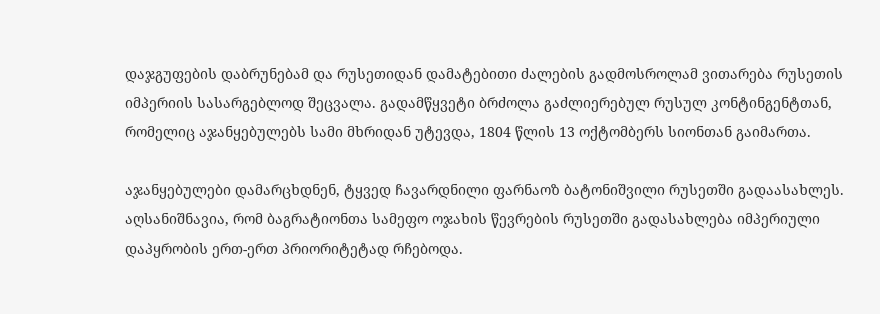დაჯგუფების დაბრუნებამ და რუსეთიდან დამატებითი ძალების გადმოსროლამ ვითარება რუსეთის იმპერიის სასარგებლოდ შეცვალა. გადამწყვეტი ბრძოლა გაძლიერებულ რუსულ კონტინგენტთან, რომელიც აჯანყებულებს სამი მხრიდან უტევდა, 1804 წლის 13 ოქტომბერს სიონთან გაიმართა.

აჯანყებულები დამარცხდნენ, ტყვედ ჩავარდნილი ფარნაოზ ბატონიშვილი რუსეთში გადაასახლეს. აღსანიშნავია, რომ ბაგრატიონთა სამეფო ოჯახის წევრების რუსეთში გადასახლება იმპერიული დაპყრობის ერთ-ერთ პრიორიტეტად რჩებოდა.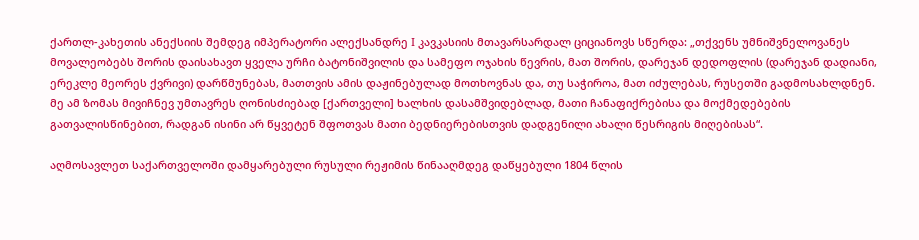ქართლ-კახეთის ანექსიის შემდეგ იმპერატორი ალექსანდრე I კავკასიის მთავარსარდალ ციციანოვს სწერდა: „თქვენს უმნიშვნელოვანეს მოვალეობებს შორის დაისახავთ ყველა ურჩი ბატონიშვილის და სამეფო ოჯახის წევრის, მათ შორის, დარეჯან დედოფლის (დარეჯან დადიანი, ერეკლე მეორეს ქვრივი) დარწმუნებას, მათთვის ამის დაჟინებულად მოთხოვნას და, თუ საჭიროა, მათ იძულებას, რუსეთში გადმოსახლდნენ. მე ამ ზომას მივიჩნევ უმთავრეს ღონისძიებად [ქართველი] ხალხის დასამშვიდებლად, მათი ჩანაფიქრებისა და მოქმედებების გათვალისწინებით, რადგან ისინი არ წყვეტენ შფოთვას მათი ბედნიერებისთვის დადგენილი ახალი წესრიგის მიღებისას“.

აღმოსავლეთ საქართველოში დამყარებული რუსული რეჟიმის წინააღმდეგ დაწყებული 1804 წლის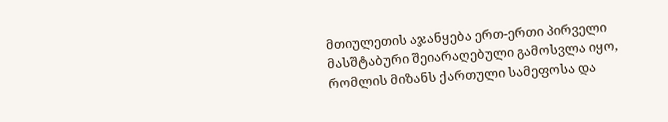მთიულეთის აჯანყება ერთ-ერთი პირველი მასშტაბური შეიარაღებული გამოსვლა იყო, რომლის მიზანს ქართული სამეფოსა და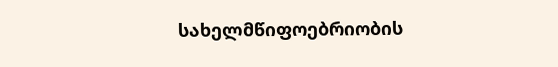სახელმწიფოებრიობის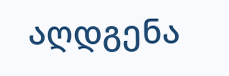აღდგენა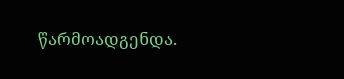წარმოადგენდა.